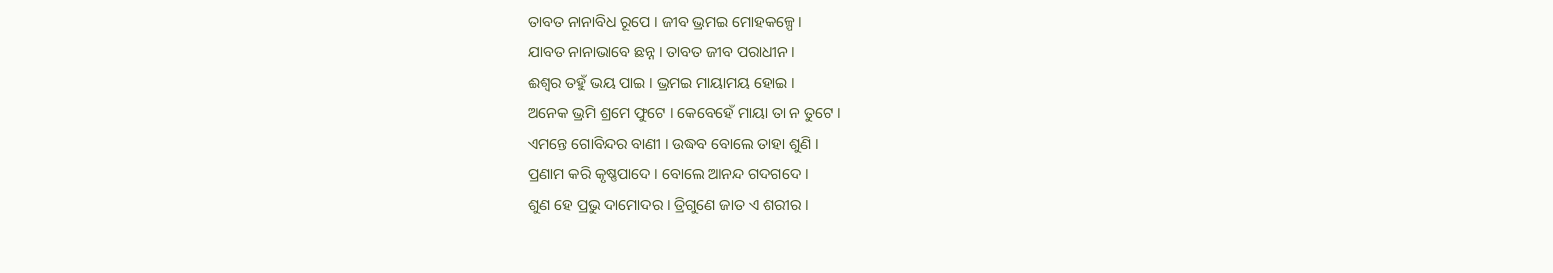ତାବତ ନାନାବିଧ ରୂପେ । ଜୀବ ଭ୍ରମଇ ମୋହକଳ୍ପେ ।
ଯାବତ ନାନାଭାବେ ଛନ୍ନ । ତାବତ ଜୀବ ପରାଧୀନ ।
ଈଶ୍ୱର ତହୁଁ ଭୟ ପାଇ । ଭ୍ରମଇ ମାୟାମୟ ହୋଇ ।
ଅନେକ ଭ୍ରମି ଶ୍ରମେ ଫୁଟେ । କେବେହେଁ ମାୟା ତା ନ ତୁଟେ ।
ଏମନ୍ତେ ଗୋବିନ୍ଦର ବାଣୀ । ଉଦ୍ଧବ ବୋଲେ ତାହା ଶୁଣି ।
ପ୍ରଣାମ କରି କୃଷ୍ଣପାଦେ । ବୋଲେ ଆନନ୍ଦ ଗଦଗଦେ ।
ଶୁଣ ହେ ପ୍ରଭୁ ଦାମୋଦର । ତ୍ରିଗୁଣେ ଜାତ ଏ ଶରୀର ।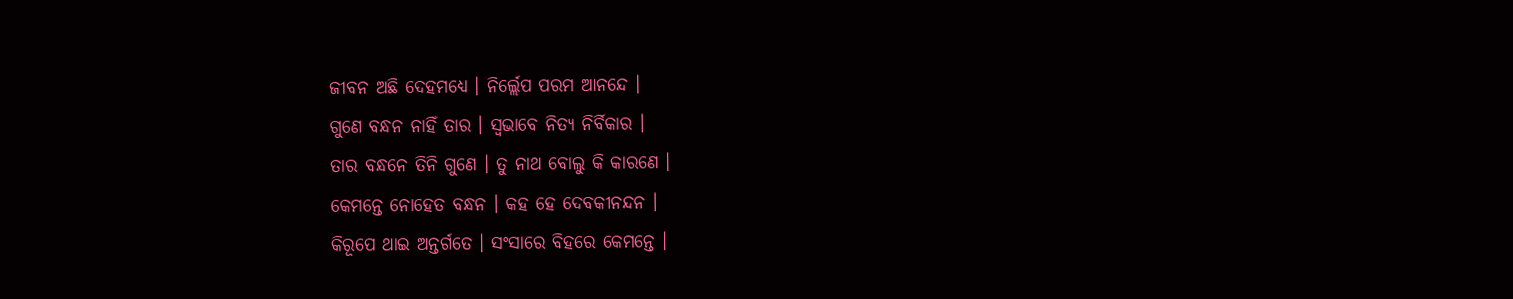ଜୀବନ ଅଛି ଦେହମଧ୍ୟେ । ନିର୍ଲ୍ଲେପ ପରମ ଆନନ୍ଦେ ।
ଗୁଣେ ବନ୍ଧନ ନାହିଁ ତାର । ସ୍ୱଭାବେ ନିତ୍ୟ ନିର୍ବିକାର ।
ତାର ବନ୍ଧନେ ତିନି ଗୁଣେ । ତୁ ନାଥ ବୋଲୁ କି କାରଣେ ।
କେମନ୍ତେ ନୋହେତ ବନ୍ଧନ । କହ ହେ ଦେବକୀନନ୍ଦନ ।
କିରୂପେ ଥାଇ ଅନ୍ତର୍ଗତେ । ସଂସାରେ ବିହରେ କେମନ୍ତେ ।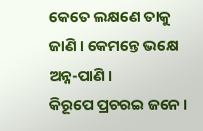କେତେ ଲକ୍ଷଣେ ତାକୁ ଜାଣି । କେମନ୍ତେ ଭକ୍ଷେ ଅନ୍ନ-ପାଣି ।
କିରୂପେ ପ୍ରଚରଇ ଜନେ ।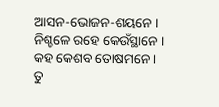ଆସନ-ଭୋଜନ-ଶୟନେ ।
ନିଶ୍ଚଳେ ରହେ କେଉଁସ୍ଥାନେ । କହ କେଶବ ତୋଷମନେ ।
ତୁ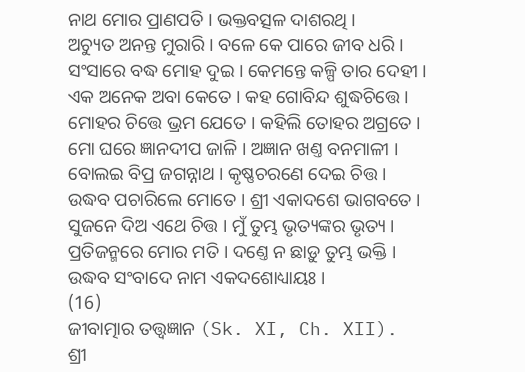ନାଥ ମୋର ପ୍ରାଣପତି । ଭକ୍ତବତ୍ସଳ ଦାଶରଥି ।
ଅଚ୍ୟୁତ ଅନନ୍ତ ମୁରାରି । ବଳେ କେ ପାରେ ଜୀବ ଧରି ।
ସଂସାରେ ବଦ୍ଧ ମୋହ ଦୁଇ । କେମନ୍ତେ କଳ୍ପି ତାର ଦେହୀ ।
ଏକ ଅନେକ ଅବା କେତେ । କହ ଗୋବିନ୍ଦ ଶୁଦ୍ଧଚିତ୍ତେ ।
ମୋହର ଚିତ୍ତେ ଭ୍ରମ ଯେତେ । କହିଲି ତୋହର ଅଗ୍ରତେ ।
ମୋ ଘରେ ଜ୍ଞାନଦୀପ ଜାଳି । ଅଜ୍ଞାନ ଖଣ୍ତ ବନମାଳୀ ।
ବୋଲଇ ବିପ୍ର ଜଗନ୍ନାଥ । କୃଷ୍ଣଚରଣେ ଦେଇ ଚିତ୍ତ ।
ଉଦ୍ଧବ ପଚାରିଲେ ମୋତେ । ଶ୍ରୀ ଏକାଦଶେ ଭାଗବତେ ।
ସୁଜନେ ଦିଅ ଏଥେ ଚିତ୍ତ । ମୁଁ ତୁମ୍ଭ ଭୃତ୍ୟଙ୍କର ଭୃତ୍ୟ ।
ପ୍ରତିଜନ୍ମରେ ମୋର ମତି । ଦଣ୍ତେ ନ ଛାଡ଼ୁ ତୁମ୍ଭ ଭକ୍ତି ।
ଉଦ୍ଧବ ସଂବାଦେ ନାମ ଏକଦଶୋଧ୍ୟାୟଃ ।
(16)
ଜୀବାତ୍ମାର ତତ୍ତ୍ୱଜ୍ଞାନ (Sk. XI, Ch. XII).
ଶ୍ରୀ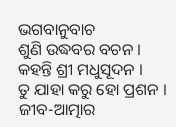ଭଗବାନୁବାଚ
ଶୁଣି ଉଦ୍ଧବର ବଚନ । କହନ୍ତି ଶ୍ରୀ ମଧୁସୂଦନ ।
ତୁ ଯାହା କରୁ ହୋ ପ୍ରଶନ । ଜୀବ-ଆତ୍ମାର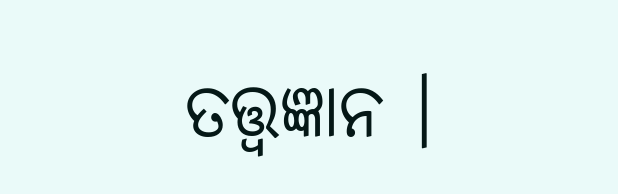ତତ୍ତ୍ୱଜ୍ଞାନ ।